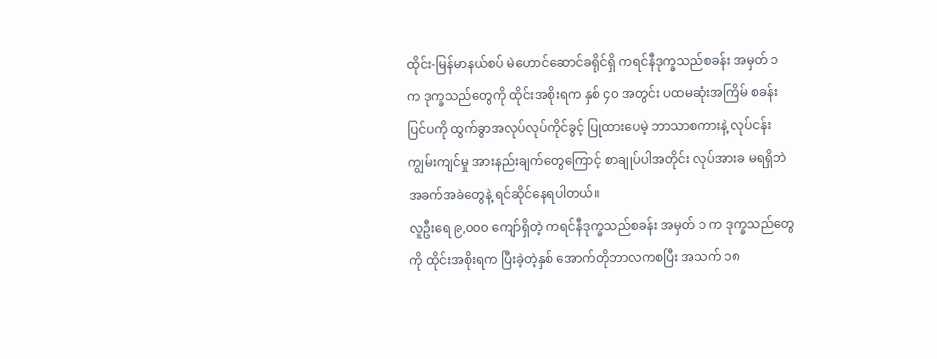ထိုင်း-မြန်မာနယ်စပ် မဲဟောင်ဆောင်ခရိုင်ရှိ ကရင်နီဒုက္ခသည်စခန်း အမှတ် ၁ က ဒုက္ခသည်တွေကို ထိုင်းအစိုးရက နှစ် ၄၀ အတွင်း ပထမဆုံးအကြိမ် စခန်းပြင်ပကို ထွက်ခွာအလုပ်လုပ်ကိုင်ခွင့် ပြုထားပေမဲ့ ဘာသာစကားနဲ့ လုပ်ငန်းကျွမ်းကျင်မှု အားနည်းချက်တွေကြောင့် စာချုပ်ပါအတိုင်း လုပ်အားခ မရရှိဘဲ အခက်အခဲတွေနဲ့ ရင်ဆိုင်နေရပါတယ်။
လူဦးရေ ၉,၀၀၀ ကျော်ရှိတဲ့ ကရင်နီဒုက္ခသည်စခန်း အမှတ် ၁ က ဒုက္ခသည်တွေကို ထိုင်းအစိုးရက ပြီးခဲ့တဲ့နှစ် အောက်တိုဘာလကစပြီး အသက် ၁၈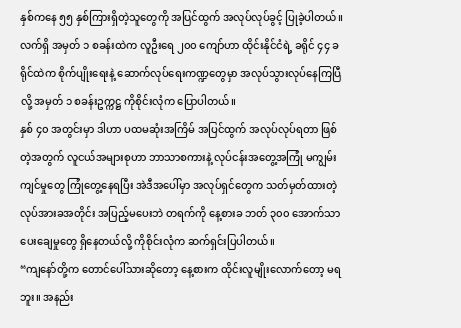နှစ်ကနေ ၅၅ နှစ်ကြားရှိတဲ့သူတွေကို အပြင်ထွက် အလုပ်လုပ်ခွင့် ပြုခဲ့ပါတယ်။
လက်ရှိ အမှတ် ၁ စခန်းထဲက လူဦးရေ ၂၀၀ ကျော်ဟာ ထိုင်းနိုင်ငံရဲ့ ခရိုင် ၄၄ ခရိုင်ထဲက စိုက်ပျိုးရေးနဲ့ ဆောက်လုပ်ရေးကဏ္ဍတွေမှာ အလုပ်သွားလုပ်နေကြပြီလို့ အမှတ် ၁ စခန်းဥက္ကဋ္ဌ ကိုစိုင်းလုံက ပြောပါတယ်။
နှစ် ၄၀ အတွင်းမှာ ဒါဟာ ပထမဆုံးအကြိမ် အပြင်ထွက် အလုပ်လုပ်ရတာ ဖြစ်တဲ့အတွက် လူငယ်အများစုဟာ ဘာသာစကားနဲ့ လုပ်ငန်းအတွေ့အကြုံ မကျွမ်းကျင်မှုတွေ ကြုံတွေ့နေရပြီး အဲဒီအပေါ်မှာ အလုပ်ရှင်တွေက သတ်မှတ်ထားတဲ့ လုပ်အားခအတိုင်း အပြည့်မပေးဘဲ တရက်ကို နေ့စားခ ဘတ် ၃၀၀ အောက်သာ ပေးချေမှုတွေ ရှိနေတယ်လို့ ကိုစိုင်းလုံက ဆက်ရှင်းပြပါတယ်။
“ကျနော်တို့က တောင်ပေါ်သားဆိုတော့ နေ့စားက ထိုင်းလူမျိုးလောက်တော့ မရဘူး။ အနည်း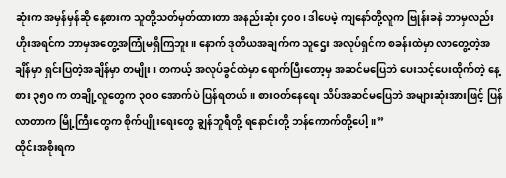ဆုံးက အမှန်မှန်ဆို နေ့စားက သူတို့သတ်မှတ်ထားတာ အနည်းဆုံး ၄၀၀၊ ဒါပေမဲ့ ကျနော်တို့လူက ဗြုန်းခနဲ ဘာမှလည်း ဟိုးအရင်က ဘာမှအတွေ့အကြုံမရှိကြဘူး။ နောက် ဒုတိယအချက်က သူဌေး အလုပ်ရှင်က စခန်းထဲမှာ လာတွေ့တဲ့အချိန်မှာ ရှင်းပြတဲ့အချိန်မှာ တမျိုး၊ တကယ့် အလုပ်ခွင်ထဲမှာ ရောက်ပြီးတော့မှ အဆင်မပြေဘဲ ပေးသင့်ပေးထိုက်တဲ့ နေ့စား ၃၅၀ က တချို့လူတွေက ၃၀၀ အောက်ပဲ ပြန်ရတယ်။ စားဝတ်နေရေး သိပ်အဆင်မပြေဘဲ အများဆုံးအားဖြင့် ပြန်လာတာက မြို့ကြီးတွေက စိုက်ပျိုးရေးတွေ ချွန်ဘူရီတို့ ရနောင်းတို့ ဘန်ကောက်တို့ပေါ့။”
ထိုင်းအစိုးရက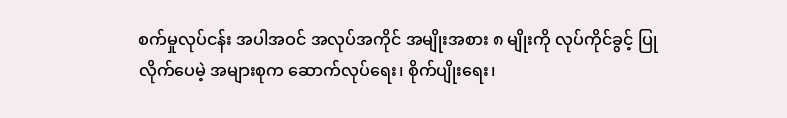စက်မှုလုပ်ငန်း အပါအဝင် အလုပ်အကိုင် အမျိုးအစား ၈ မျိုးကို လုပ်ကိုင်ခွင့် ပြုလိုက်ပေမဲ့ အများစုက ဆောက်လုပ်ရေး၊ စိုက်ပျိုးရေး၊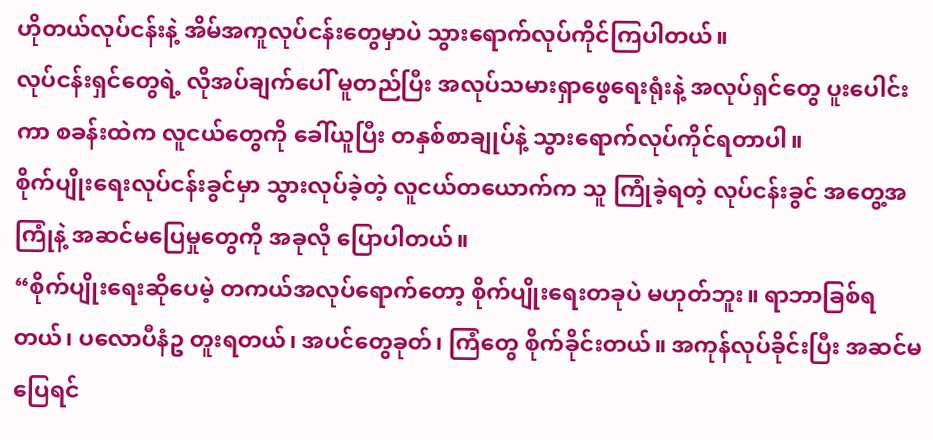ဟိုတယ်လုပ်ငန်းနဲ့ အိမ်အကူလုပ်ငန်းတွေမှာပဲ သွားရောက်လုပ်ကိုင်ကြပါတယ်။
လုပ်ငန်းရှင်တွေရဲ့ လိုအပ်ချက်ပေါ် မူတည်ပြီး အလုပ်သမားရှာဖွေရေးရုံးနဲ့ အလုပ်ရှင်တွေ ပူးပေါင်းကာ စခန်းထဲက လူငယ်တွေကို ခေါ်ယူပြီး တနှစ်စာချုပ်နဲ့ သွားရောက်လုပ်ကိုင်ရတာပါ။
စိုက်ပျိုးရေးလုပ်ငန်းခွင်မှာ သွားလုပ်ခဲ့တဲ့ လူငယ်တယောက်က သူ ကြုံခဲ့ရတဲ့ လုပ်ငန်းခွင် အတွေ့အကြုံနဲ့ အဆင်မပြေမှုတွေကို အခုလို ပြောပါတယ်။
“စိုက်ပျိုးရေးဆိုပေမဲ့ တကယ်အလုပ်ရောက်တော့ စိုက်ပျိုးရေးတခုပဲ မဟုတ်ဘူး။ ရာဘာခြစ်ရတယ်၊ ပလောပီနံဥ တူးရတယ်၊ အပင်တွေခုတ်၊ ကြံတွေ စိုက်ခိုင်းတယ်။ အကုန်လုပ်ခိုင်းပြီး အဆင်မပြေရင်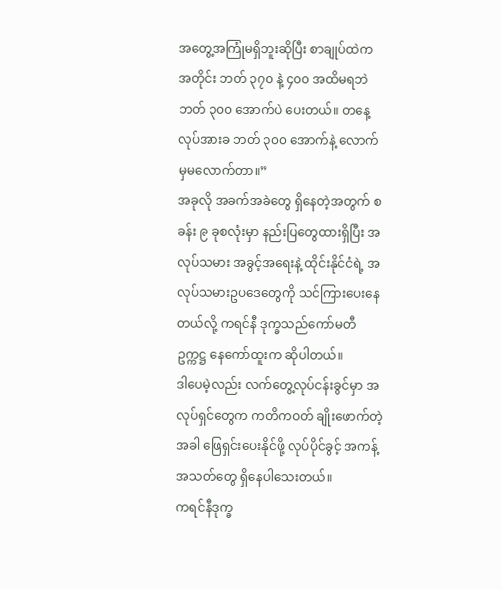အတွေ့အကြုံမရှိဘူးဆိုပြီး စာချုပ်ထဲကအတိုင်း ဘတ် ၃၇၀ နဲ့ ၄၀၀ အထိမရဘဲ ဘတ် ၃၀၀ အောက်ပဲ ပေးတယ်။ တနေ့လုပ်အားခ ဘတ် ၃၀၀ အောက်နဲ့ လောက်မှမလောက်တာ။”
အခုလို အခက်အခဲတွေ ရှိနေတဲ့အတွက် စခန်း ၉ ခုစလုံးမှာ နည်းပြတွေထားရှိပြီး အလုပ်သမား အခွင့်အရေးနဲ့ ထိုင်းနိုင်ငံရဲ့ အလုပ်သမားဥပဒေတွေကို သင်ကြားပေးနေတယ်လို့ ကရင်နီ ဒုက္ခသည်ကော်မတီ ဥက္ကဋ္ဌ နေကော်ထူးက ဆိုပါတယ်။
ဒါပေမဲ့လည်း လက်တွေ့လုပ်ငန်းခွင်မှာ အလုပ်ရှင်တွေက ကတိကဝတ် ချိုးဖောက်တဲ့အခါ ဖြေရှင်းပေးနိုင်ဖို့ လုပ်ပိုင်ခွင့် အကန့်အသတ်တွေ ရှိနေပါသေးတယ်။
ကရင်နီဒုက္ခ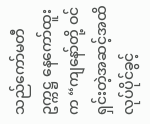သည်ကော်မတီ ဥက္ကဋ္ဌ နေကော်ထူးက “ကျနော်တို့ ဝင်ရှင်းတဲ့အဆင့်အထိ လုပ်ပိုင်ခွင့်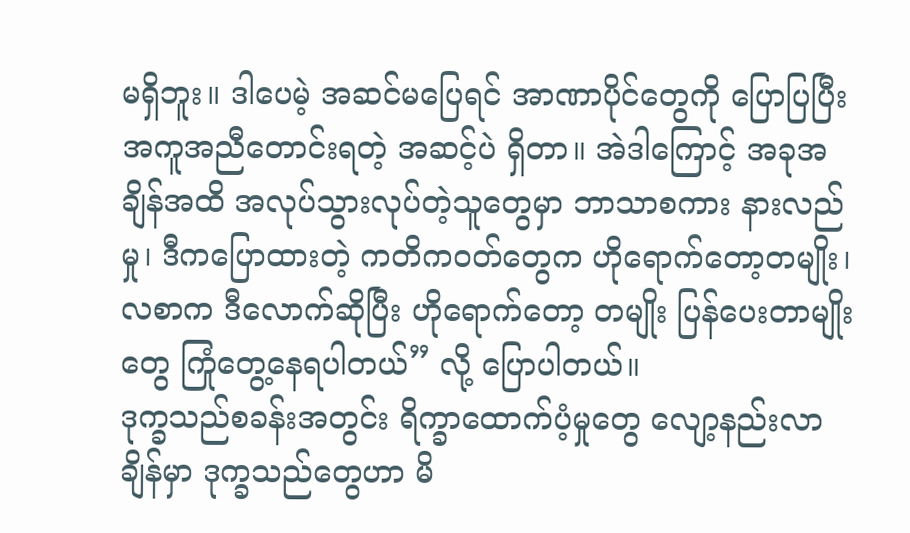မရှိဘူး။ ဒါပေမဲ့ အဆင်မပြေရင် အာဏာပိုင်တွေကို ပြောပြပြီး အကူအညီတောင်းရတဲ့ အဆင့်ပဲ ရှိတာ။ အဲဒါကြောင့် အခုအချိန်အထိ အလုပ်သွားလုပ်တဲ့သူတွေမှာ ဘာသာစကား နားလည်မှု၊ ဒီကပြောထားတဲ့ ကတိကဝတ်တွေက ဟိုရောက်တော့တမျိုး၊ လစာက ဒီလောက်ဆိုပြီး ဟိုရောက်တော့ တမျိုး ပြန်ပေးတာမျိုးတွေ ကြုံတွေ့နေရပါတယ်” လို့ ပြောပါတယ်။
ဒုက္ခသည်စခန်းအတွင်း ရိက္ခာထောက်ပံ့မှုတွေ လျော့နည်းလာချိန်မှာ ဒုက္ခသည်တွေဟာ မိ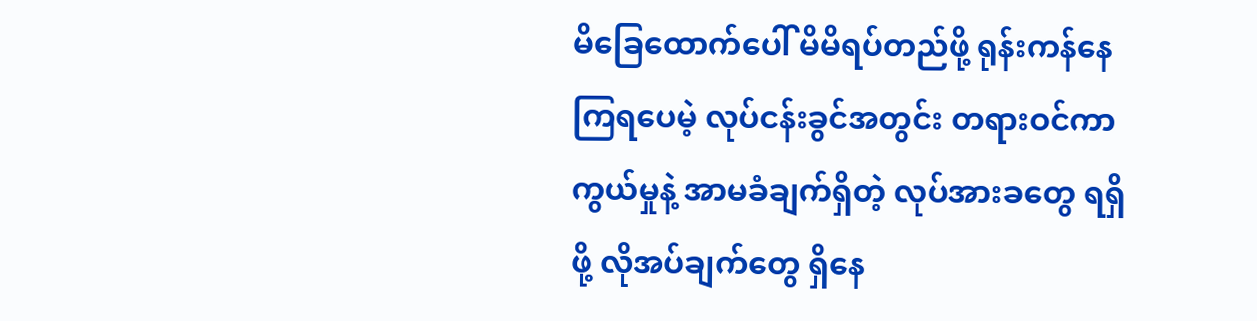မိခြေထောက်ပေါ် မိမိရပ်တည်ဖို့ ရုန်းကန်နေကြရပေမဲ့ လုပ်ငန်းခွင်အတွင်း တရားဝင်ကာကွယ်မှုနဲ့ အာမခံချက်ရှိတဲ့ လုပ်အားခတွေ ရရှိဖို့ လိုအပ်ချက်တွေ ရှိနေ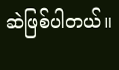ဆဲဖြစ်ပါတယ်။